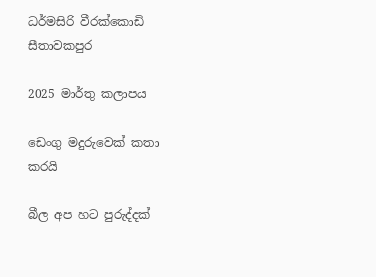ධර්මසිරි වීරක්කොඩි සීතාවකපුර

2025 මාර්තු කලාපය

ඩෙංගු මදුරුවෙක් කතා කරයි

බීල අප හට පුරුද්දක්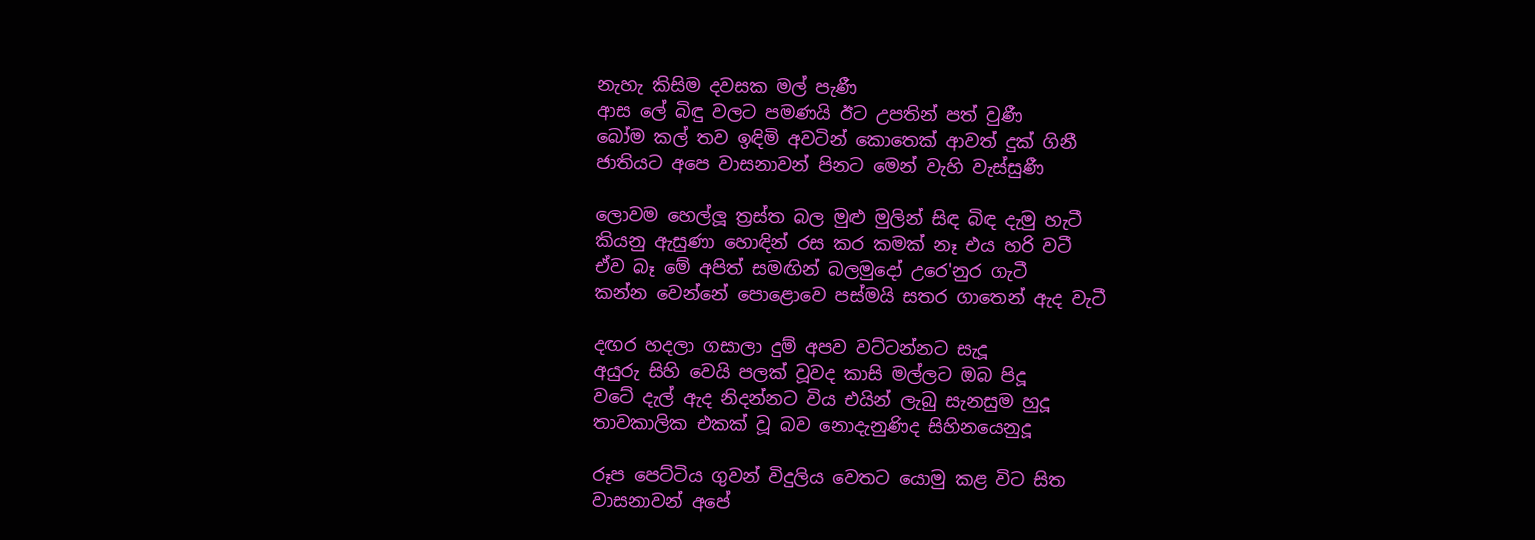නැහැ කිසිම දවසක මල් පැණී
ආස ලේ බිඳු වලට පමණයි ඊට උපතින් පත් වුණී
බෝම කල් තව ඉඳිමි අවටින් කොතෙක් ආවත් දුක් ගිනී
ජාතියට අපෙ වාසනාවන් පිනට මෙන් වැහි වැස්සුණී

ලොවම හෙල්ලූ ත්‍රස්ත බල මුළු මුලින් සිඳ බිඳ දැමු හැටී
කියනු ඇසුණා හොඳින් රස කර කමක් නෑ එය හරි වටී
ඒව බෑ මේ අපිත් සමඟින් බලමුදෝ උරෙ'නුර ගැටී
කන්න වෙන්නේ පොළොවෙ පස්මයි සතර ගාතෙන් ඇද වැටී

දඟර හදලා ගසාලා දුම් අපව වට්ටන්නට සැදූ
අයුරු සිහි වෙයි පලක් වූවද කාසි මල්ලට ඔබ පිදූ
වටේ දැල් ඇද නිදන්නට විය එයින් ලැබු සැනසුම හුදූ
තාවකාලික එකක් වූ බව නොදැනුණිද සිහිනයෙනුදූ

රූප පෙට්ටිය ගුවන් විදුලිය වෙතට යොමු කළ විට සිත
වාසනාවන් අපේ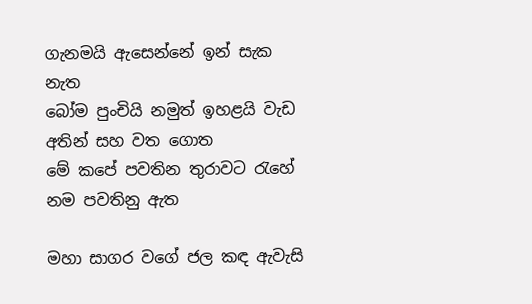ගැනමයි ඇසෙන්නේ ඉන් සැක නැත
බෝම පුංචියි නමුත් ඉහළයි වැඩ අතින් සහ වත ගොත
මේ කපේ පවතින තුරාවට රැහේ නම පවතිනු ඇත

මහා සාගර වගේ ජල කඳ ඇවැසි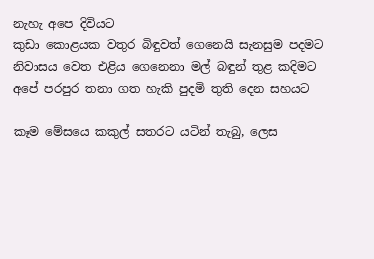නැහැ අපෙ දිවියට
කුඩා කොළයක වතුර බිඳුවත් ගෙනෙයි සැනසුම පදමට
නිවාසය වෙත එළිය ගෙනෙනා මල් බඳුන් තුළ කදිමට
අපේ පරපුර තනා ගත හැකි පුදමි තුති දෙන සහයට

කෑම මේසයෙ කකුල් සතරට යටින් තැබු, ලෙස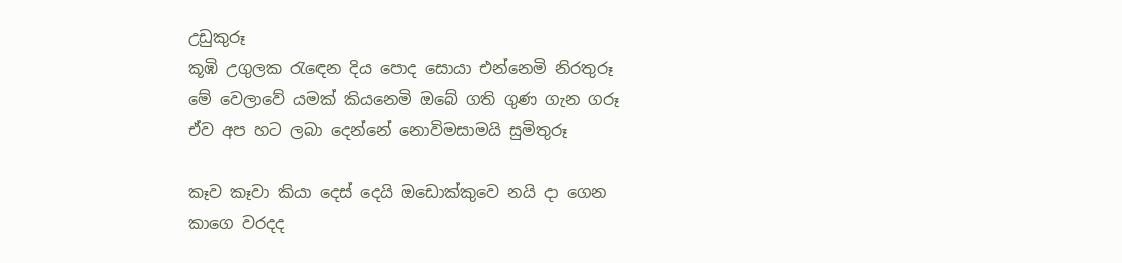උඩුකුරූ
කූඹි උගුලක රැඳෙන දිය පොද සොයා එන්නෙමි නිරතුරූ
මේ වෙලාවේ යමක් කියනෙමි ඔබේ ගති ගුණ ගැන ගරූ
ඒව අප හට ලබා දෙන්නේ නොවිමසාමයි සුමිතුරූ

කෑව කෑවා කියා දෙස් දෙයි ඔඩොක්කුවෙ නයි දා ගෙන
කාගෙ වරදද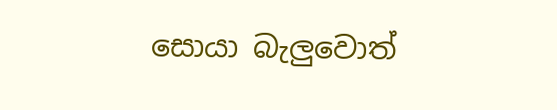සොයා බැලුවොත්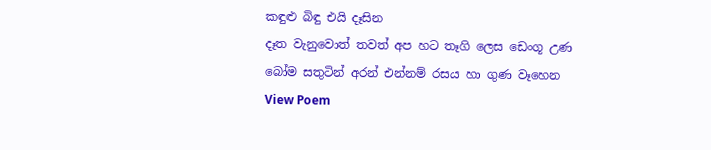කඳුළු බිඳු එයි දෑසින
දෑත වැනුවොත් තවත් අප හට තෑගි ලෙස ඩෙංගූ උණ
බෝම සතුටින් අරන් එන්නම් රසය හා ගුණ වෑහෙන
View Poem